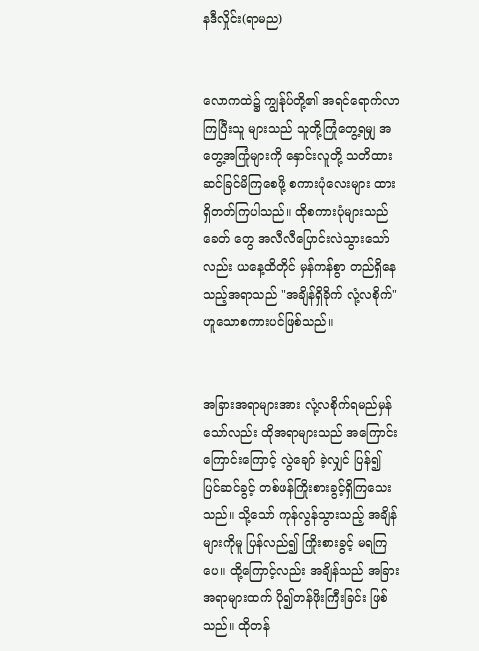နဒီလှိုင်း(ရာမည)


လောကထဲ၌ ကျွန်ုပ်တို့၏ အရင်ရောက်လာကြပြီးသူ များသည် သူတို့ကြုံတွေ့ရမျှ အတွေ့အကြုံများကို နှောင်းလူတို့ သတိထားဆင်ခြင်မိကြစေဖို့ စကားပုံလေးများ ထားရှိတတ်ကြပါသည်။ ထိုစကားပုံများသည် ခေတ် တွေ အလီလီပြောင်းလဲသွားသော်လည်း ယနေ့ထိတိုင် မှန်ကန်စွာ တည်ရှိနေသည့်အရာသည် "အချိန်ရှိခိုက် လုံ့လစိုက်"ဟူသောစကားပင်ဖြစ်သည်။


အခြားအရာများအား လုံ့လစိုက်ရမည်မှန်သော်လည်း ထိုအရာများသည် အကြောင်းကြောင်းကြောင့် လွဲချော် ခဲ့လျှင် ပြန်၍ ပြင်ဆင်ခွင့် တစ်ဖန်ကြိုးစားခွင့်ရှိကြသေး သည်။ သို့သော် ကုန်လွန်သွားသည့် အချိန်များကိုမူ ပြန်လည်၍ ကြိုးစားခွင့် မရကြပေ။ ထို့ကြောင့်လည်း အချိန်သည် အခြားအရာများထက် ပို၍တန်ဖိုးကြီးခြင်း ဖြစ်သည်။ ထိုတန်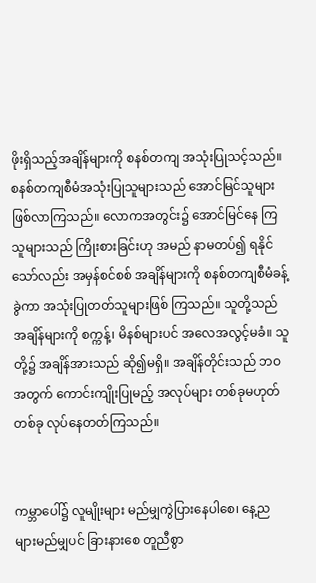ဖိုးရှိသည့်အချိန်များကို စနစ်တကျ အသုံးပြုသင့်သည်။ စနစ်တကျစီမံအသုံးပြုသူများသည် အောင်မြင်သူများ ဖြစ်လာကြသည်။ လောကအတွင်း၌ အောင်မြင်နေ ကြသူများသည် ကြိုးစားခြင်းဟု အမည် နာမတပ်၍ ရနိုင်သော်လည်း အမှန်စင်စစ် အချိန်များကို စနစ်တကျစီမံခန့်ခွဲကာ အသုံးပြုတတ်သူများဖြစ် ကြသည်။ သူတို့သည် အချိန်များကို စက္ကန့်၊ မိနစ်များပင် အလေအလွင့်မခံ။ သူတို့၌ အချိန်အားသည် ဆို၍မရှိ။ အချိန်တိုင်းသည် ဘဝအတွက် ကောင်းကျိုးပြုမည့် အလုပ်များ တစ်ခုမဟုတ်တစ်ခု လုပ်နေတတ်ကြသည်။


ကမ္ဘာပေါ်၌ လူမျိုးများ မည်မျှကွဲပြားနေပါစေ၊ နေ့ည များမည်မျှပင် ခြားနားစေ တူညီစွာ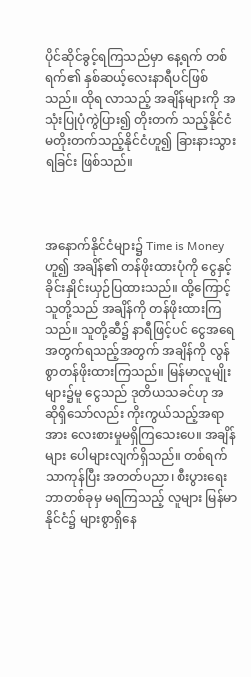ပိုင်ဆိုင်ခွင့်ရကြသည်မှာ နေ့ရက် တစ်ရက်၏ နှစ်ဆယ့်လေးနာရီပင်ဖြစ်သည်။ ထိုရ လာသည့် အချိန်များကို အသုံးပြုပုံကွဲပြား၍ တိုးတက် သည့်နိုင်ငံ မတိုးတက်သည့်နိုင်ငံဟူ၍ ခြားနားသွားရခြင်း ဖြစ်သည်။



အနောက်နိုင်ငံများ၌ Time is Money ဟူ၍ အချိန်၏ တန်ဖိုးထားပုံကို ငွေနှင့် ခိုင်းနှိုင်းယှဉ်ပြထားသည်။ ထို့ကြောင့် သူတို့သည် အချိန်ကို တန်ဖိုးထားကြသည်။ သူတို့ဆီ၌ နာရီဖြင့်ပင် ငွေအရေအတွက်ရသည့်အတွက် အချိန်ကို လွန်စွာတန်ဖိုးထားကြသည်။ မြန်မာလူမျိုး များ၌မူ ငွေသည် ဒုတိယသခင်ဟု အဆိုရှိသော်လည်း ကိုးကွယ်သည့်အရာအား လေးစားမှုမရှိကြသေးပေ။ အချိန်များ ပေါများလျက်ရှိသည်။ တစ်ရက်သာကုန်ပြီး အတတ်ပညာ၊ စီးပွားရေး ဘာတစ်ခုမှ မရကြသည့် လူများ မြန်မာနိုင်ငံ၌ များစွာရှိနေ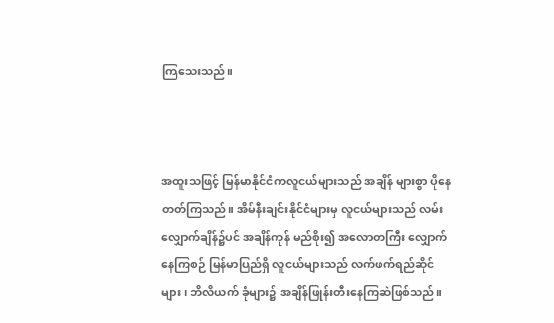ကြသေးသည်။



အထူးသဖြင့် မြန်မာနိုင်ငံကလူငယ်များသည် အချိန် များစွာ ပိုနေတတ်ကြသည်။ အိမ်နီးချင်းနိုင်ငံများမှ လူငယ်များသည် လမ်းလျှောက်ချိန်၌ပင် အချိန်ကုန် မည်စိုး၍ အလောတကြီး လျှောက်နေကြစဉ် မြန်မာပြည်ရှိ လူငယ်များသည် လက်ဖက်ရည်ဆိုင်များ၊ ဘိလိယက် ခုံများ၌ အချိန်ဖြုန်းတီးနေကြဆဲဖြစ်သည်။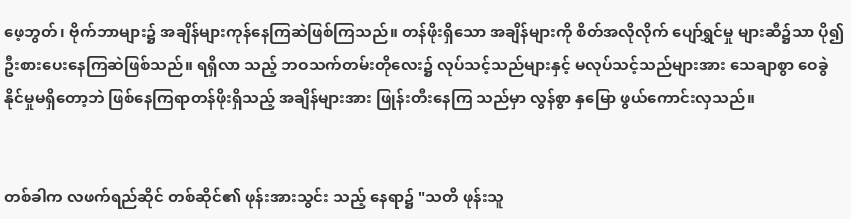ဖေ့ဘွတ်၊ ဗိုက်ဘာများ၌ အချိန်များကုန်နေကြဆဲဖြစ်ကြသည်။ တန်ဖိုးရှိသော အချိန်များကို စိတ်အလိုလိုက် ပျော်ရွှင်မှု များဆီ၌သာ ပို၍ ဦးစားပေးနေကြဆဲဖြစ်သည်။ ရရှိလာ သည့် ဘဝသက်တမ်းတိုလေး၌ လုပ်သင့်သည်များနှင့် မလုပ်သင့်သည်များအား သေချာစွာ ဝေခွဲနိုင်မှုမရှိတော့ဘဲ ဖြစ်နေကြရာတန်ဖိုးရှိသည့် အချိန်များအား ဖြုန်းတီးနေကြ သည်မှာ လွန်စွာ နှမြော ဖွယ်ကောင်းလှသည်။


တစ်ခါက လဖက်ရည်ဆိုင် တစ်ဆိုင်၏ ဖုန်းအားသွင်း သည့် နေရာ၌ "သတိ ဖုန်းသူ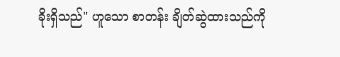ခိုးရှိသည်" ဟူသော စာတန်း ချိတ်ဆွဲထားသည်ကို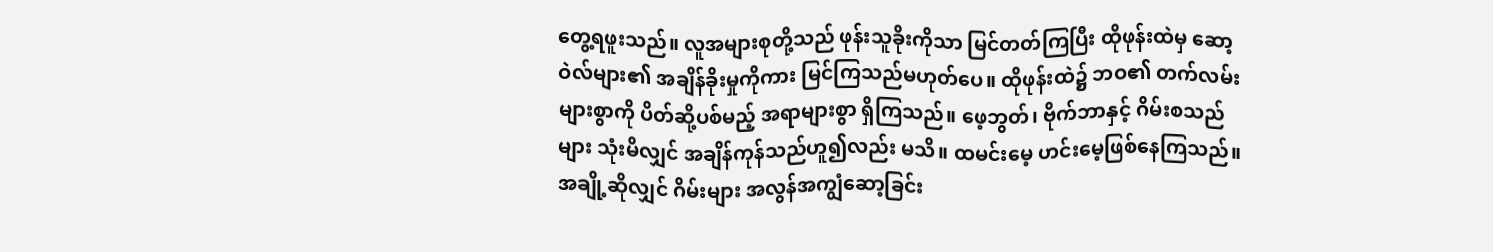တွေ့ရဖူးသည်။ လူအများစုတို့သည် ဖုန်းသူခိုးကိုသာ မြင်တတ်ကြပြီး ထိုဖုန်းထဲမှ ဆော့ဝဲလ်များ၏ အချိန်ခိုးမှုကိုကား မြင်ကြသည်မဟုတ်ပေ။ ထိုဖုန်းထဲ၌ ဘဝ၏ တက်လမ်းများစွာကို ပိတ်ဆို့ပစ်မည့် အရာများစွာ ရှိကြသည်။ ဖေ့ဘွတ်၊ ဗိုက်ဘာနှင့် ဂိမ်းစသည်များ သုံးမိလျှင် အချိန်ကုန်သည်ဟူ၍လည်း မသိ။ ထမင်းမေ့ ဟင်းမေ့ဖြစ်နေကြသည်။ အချို့ဆိုလျှင် ဂိမ်းများ အလွန်အကျွံဆော့ခြင်း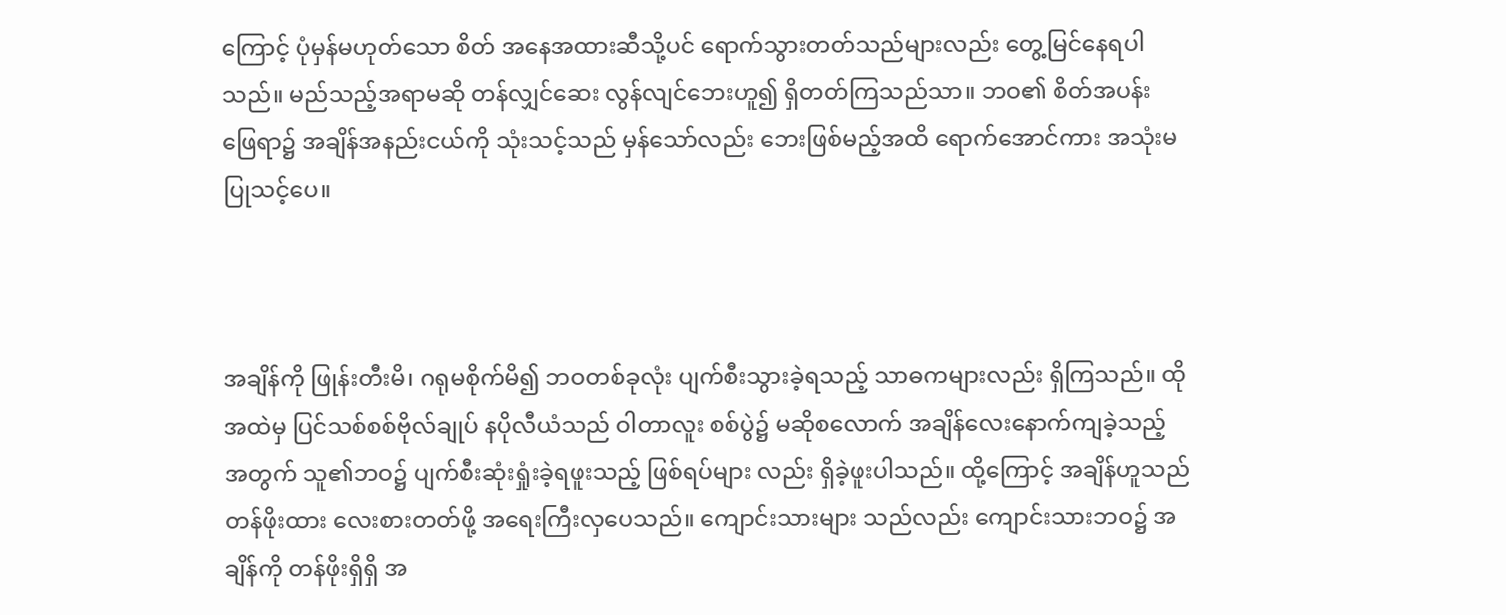ကြောင့် ပုံမှန်မဟုတ်သော စိတ် အနေအထားဆီသို့ပင် ရောက်သွားတတ်သည်များလည်း တွေ့မြင်နေရပါသည်။ မည်သည့်အရာမဆို တန်လျှင်ဆေး လွန်လျင်ဘေးဟူ၍ ရှိတတ်ကြသည်သာ။ ဘဝ၏ စိတ်အပန်း ဖြေရာ၌ အချိန်အနည်းငယ်ကို သုံးသင့်သည် မှန်သော်လည်း ဘေးဖြစ်မည့်အထိ ရောက်အောင်ကား အသုံးမပြုသင့်ပေ။



အချိန်ကို ဖြုန်းတီးမိ၊ ဂရုမစိုက်မိ၍ ဘဝတစ်ခုလုံး ပျက်စီးသွားခဲ့ရသည့် သာဓကများလည်း ရှိကြသည်။ ထိုအထဲမှ ပြင်သစ်စစ်ဗိုလ်ချုပ် နပိုလီယံသည် ဝါတာလူး စစ်ပွဲ၌ မဆိုစလောက် အချိန်လေးနောက်ကျခဲ့သည့် အတွက် သူ၏ဘဝ၌ ပျက်စီးဆုံးရှုံးခဲ့ရဖူးသည့် ဖြစ်ရပ်များ လည်း ရှိခဲ့ဖူးပါသည်။ ထို့ကြောင့် အချိန်ဟူသည် တန်ဖိုးထား လေးစားတတ်ဖို့ အရေးကြီးလှပေသည်။ ကျောင်းသားများ သည်လည်း ကျောင်းသားဘဝ၌ အချိန်ကို တန်ဖိုးရှိရှိ အ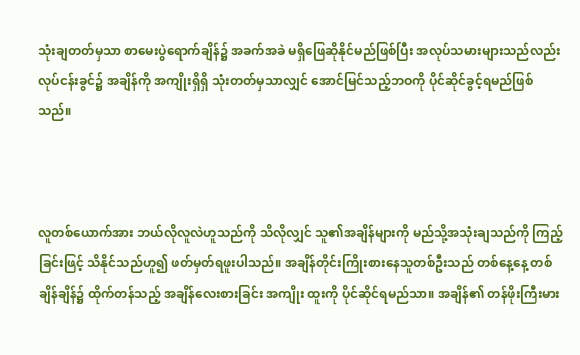သုံးချတတ်မှသာ စာမေးပွဲရောက်ချိန်၌ အခက်အခဲ မရှိဖြေဆိုနိုင်မည်ဖြစ်ပြီး အလုပ်သမားများသည်လည်း လုပ်ငန်းခွင်၌ အချိန်ကို အကျိုးရှိရှိ သုံးတတ်မှသာလျှင် အောင်မြင်သည့်ဘဝကို ပိုင်ဆိုင်ခွင့်ရမည်ဖြစ်သည်။



လူတစ်ယောက်အား ဘယ်လိုလူလဲဟူသည်ကို သိလိုလျှင် သူ၏အချိန်များကို မည်သို့အသုံးချသည်ကို ကြည့်ခြင်းဖြင့် သိနိုင်သည်ဟူ၍ ဖတ်မှတ်ရဖူးပါသည်။ အချိန်တိုင်းကြိုးစားနေသူတစ်ဦးသည် တစ်နေ့နေ့ တစ်ချိန်ချိန်၌ ထိုက်တန်သည့် အချိန်လေးစားခြင်း အကျိုး ထူးကို ပိုင်ဆိုင်ရမည်သာ။ အချိန်၏ တန်ဖိုးကြီးမား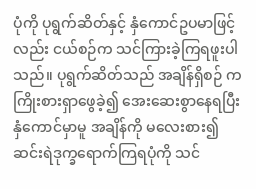ပုံကို ပုရွက်ဆိတ်နှင့် နှံကောင်ဥပမာဖြင့်လည်း ငယ်စဉ်က သင်ကြားခဲ့ကြရဖူးပါသည်။ ပုရွက်ဆိတ်သည် အချိန်ရှိစဉ် က ကြိုးစားရှာဖွေခဲ့၍ အေးဆေးစွာနေရပြီး နှံကောင်မှာမူ အချိန်ကို မလေးစား၍ ဆင်းရဲဒုက္ခရောက်ကြရပုံကို သင်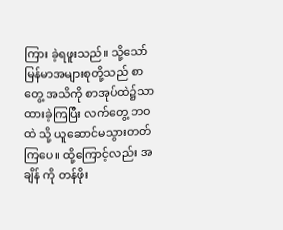ကြား ခဲ့ရဖူးသည်။ သို့သော် မြန်မာအများစုတို့သည် စာတွေ့ အသိကို စာအုပ်ထဲ၌သာ ထားခဲ့ကြပြီး လက်တွေ့ ဘဝထဲ သို့ ယူဆောင်မသွားတတ်ကြပေ။ ထို့ကြောင့်လည်း အချိန် ကို တန်ဖိုး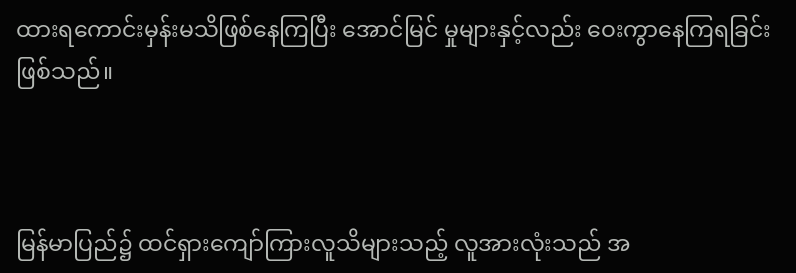ထားရကောင်းမှန်းမသိဖြစ်နေကြပြီး အောင်မြင် မှုများနှင့်လည်း ဝေးကွာနေကြရခြင်းဖြစ်သည်။



မြန်မာပြည်၌ ထင်ရှားကျော်ကြားလူသိများသည့် လူအားလုံးသည် အ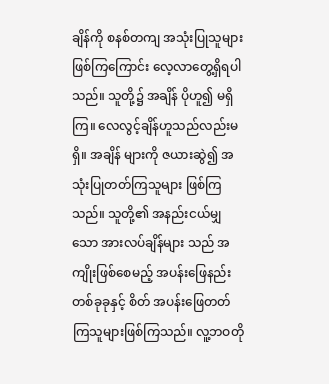ချိန်ကို စနစ်တကျ အသုံးပြုသူများ ဖြစ်ကြကြောင်း လေ့လာတွေ့ရှိရပါသည်။ သူတို့၌ အချိန် ပိုဟူ၍ မရှိကြ။ လေလွင့်ချိန်ဟူသည်လည်းမရှိ။ အချိန် များကို ဇယားဆွဲ၍ အသုံးပြုတတ်ကြသူများ ဖြစ်ကြ သည်။ သူတို့၏ အနည်းငယ်မျှသော အားလပ်ချိန်များ သည် အကျိုးဖြစ်စေမည့် အပန်းဖြေနည်းတစ်ခုခုနှင့် စိတ် အပန်းဖြေတတ်ကြသူများဖြစ်ကြသည်။ လူ့ဘဝတို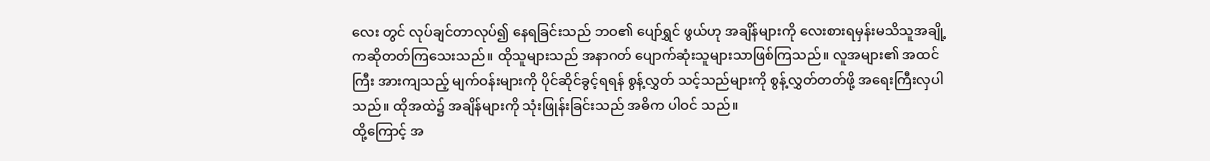လေး တွင် လုပ်ချင်တာလုပ်၍ နေရခြင်းသည် ဘဝ၏ ပျော်ရွှင် ဖွယ်ဟု အချိန်များကို လေးစားရမှန်းမသိသူအချို့ကဆိုတတ်ကြသေးသည်။ ထိုသူများသည် အနာဂတ် ပျောက်ဆုံးသူများသာဖြစ်ကြသည်။ လူအများ၏ အထင်ကြီး အားကျသည့် မျက်ဝန်းများကို ပိုင်ဆိုင်ခွင့်ရရန် စွန့်လွှတ် သင့်သည်များကို စွန့်လွှတ်တတ်ဖို့ အရေးကြီးလှပါသည်။ ထိုအထဲ၌ အချိန်များကို သုံးဖြုန်းခြင်းသည် အဓိက ပါဝင် သည်။
ထို့ကြောင့် အ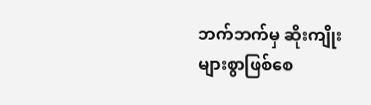ဘက်ဘက်မှ ဆိုးကျိုးများစွာဖြစ်စေ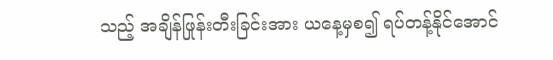သည့် အချိန်ဖြုန်းတီးခြင်းအား ယနေ့မှစ၍ ရပ်တန့်နိုင်အောင်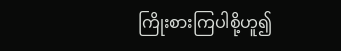ကြိုးစားကြပါစို့ဟူ၍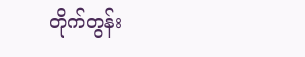တိုက်တွန်း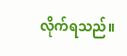လိုက်ရသည်။